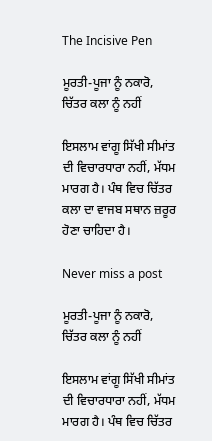The Incisive Pen

ਮੂਰਤੀ-ਪੂਜਾ ਨੂੰ ਨਕਾਰੋ, ਚਿੱਤਰ ਕਲਾ ਨੂੰ ਨਹੀਂ

ਇਸਲਾਮ ਵਾਂਗੂ ਸਿੱਖੀ ਸੀਮਾਂਤ ਦੀ ਵਿਚਾਰਧਾਰਾ ਨਹੀਂ, ਮੱਧਮ ਮਾਰਗ ਹੈ। ਪੰਥ ਵਿਚ ਚਿੱਤਰ ਕਲਾ ਦਾ ਵਾਜਬ ਸਥਾਨ ਜ਼ਰੂਰ ਹੋਣਾ ਚਾਹਿਦਾ ਹੈ।

Never miss a post

ਮੂਰਤੀ-ਪੂਜਾ ਨੂੰ ਨਕਾਰੋ, ਚਿੱਤਰ ਕਲਾ ਨੂੰ ਨਹੀਂ

ਇਸਲਾਮ ਵਾਂਗੂ ਸਿੱਖੀ ਸੀਮਾਂਤ ਦੀ ਵਿਚਾਰਧਾਰਾ ਨਹੀਂ, ਮੱਧਮ ਮਾਰਗ ਹੈ। ਪੰਥ ਵਿਚ ਚਿੱਤਰ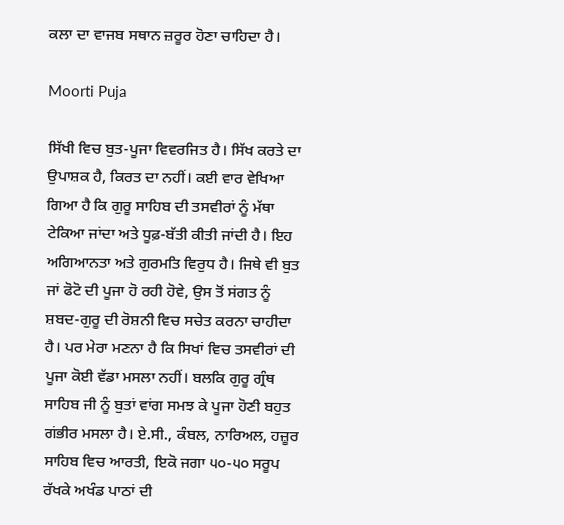ਕਲਾ ਦਾ ਵਾਜਬ ਸਥਾਨ ਜ਼ਰੂਰ ਹੋਣਾ ਚਾਹਿਦਾ ਹੈ।

Moorti Puja

ਸਿੱਖੀ ਵਿਚ ਬੁਤ-ਪੂਜਾ ਵਿਵਰਜਿਤ ਹੈ। ਸਿੱਖ ਕਰਤੇ ਦਾ ਉਪਾਸ਼ਕ ਹੈ, ਕਿਰਤ ਦਾ ਨਹੀਂ। ਕਈ ਵਾਰ ਵੇਖਿਆ ਗਿਆ ਹੈ ਕਿ ਗੁਰੂ ਸਾਹਿਬ ਦੀ ਤਸਵੀਰਾਂ ਨੂੰ ਮੱਥਾ ਟੇਕਿਆ ਜਾਂਦਾ ਅਤੇ ਧੂਫ਼-ਬੱਤੀ ਕੀਤੀ ਜਾਂਦੀ ਹੈ। ਇਹ ਅਗਿਆਨਤਾ ਅਤੇ ਗੁਰਮਤਿ ਵਿਰੁਧ ਹੈ। ਜਿਥੇ ਵੀ ਬੁਤ ਜਾਂ ਫੋਟੋ ਦੀ ਪੂਜਾ ਹੋ ਰਹੀ ਹੋਵੇ, ਉਸ ਤੋਂ ਸਂਗਤ ਨੂੰ ਸ਼ਬਦ-ਗੁਰੂ ਦੀ ਰੋਸ਼ਨੀ ਵਿਚ ਸਚੇਤ ਕਰਨਾ ਚਾਹੀਦਾ ਹੈ। ਪਰ ਮੇਰਾ ਮਣਨਾ ਹੈ ਕਿ ਸਿਖਾਂ ਵਿਚ ਤਸਵੀਰਾਂ ਦੀ ਪੂਜਾ ਕੋਈ ਵੱਡਾ ਮਸਲਾ ਨਹੀਂ। ਬਲਕਿ ਗੁਰੂ ਗ੍ਰੰਥ ਸਾਹਿਬ ਜੀ ਨੂੰ ਬੁਤਾਂ ਵਾਂਗ ਸਮਝ ਕੇ ਪੂਜਾ ਹੋਣੀ ਬਹੁਤ ਗਂਭੀਰ ਮਸਲਾ ਹੈ। ਏ.ਸੀ., ਕੰਬਲ, ਨਾਰਿਅਲ, ਹਜ਼ੂਰ ਸਾਹਿਬ ਵਿਚ ਆਰਤੀ, ਇਕੋ ਜਗਾ ੫੦-੫੦ ਸਰੂਪ ਰੱਖਕੇ ਅਖੰਡ ਪਾਠਾਂ ਦੀ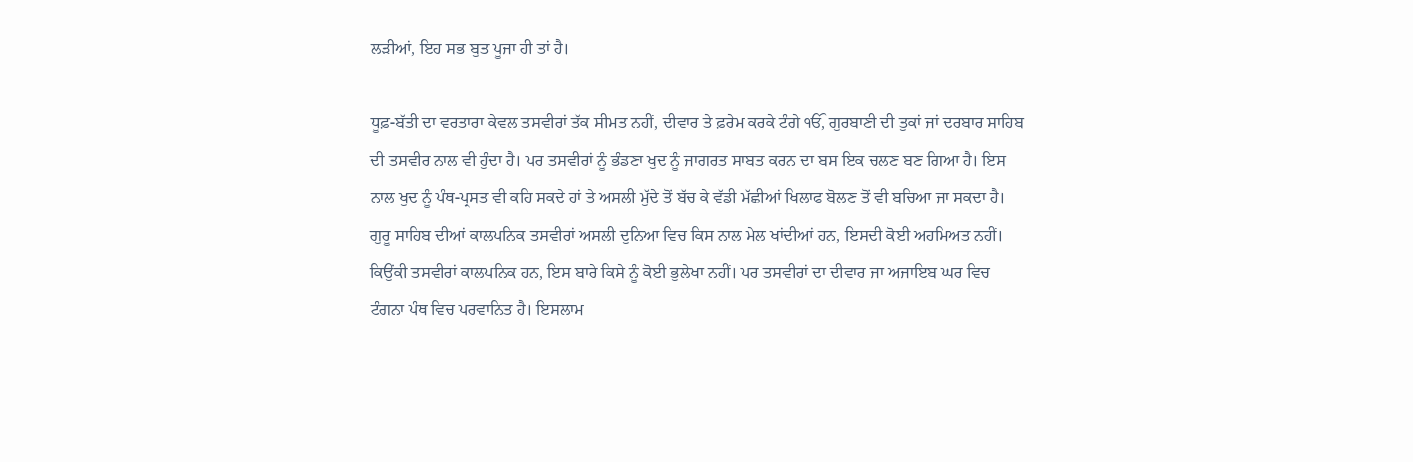ਲੜੀਆਂ, ਇਹ ਸਭ ਬੁਤ ਪੂਜਾ ਹੀ ਤਾਂ ਹੈ।

ਧੂਫ਼-ਬੱਤੀ ਦਾ ਵਰਤਾਰਾ ਕੇਵਲ ਤਸਵੀਰਾਂ ਤੱਕ ਸੀਮਤ ਨਹੀਂ, ਦੀਵਾਰ ਤੇ ਫ਼ਰੇਮ ਕਰਕੇ ਟੰਗੇ ੴ, ਗੁਰਬਾਣੀ ਦੀ ਤੁਕਾਂ ਜਾਂ ਦਰਬਾਰ ਸਾਹਿਬ ਦੀ ਤਸਵੀਰ ਨਾਲ ਵੀ ਹੁੰਦਾ ਹੈ। ਪਰ ਤਸਵੀਰਾਂ ਨੂੰ ਭੰਡਣਾ ਖੁਦ ਨੂੰ ਜਾਗਰਤ ਸਾਬਤ ਕਰਨ ਦਾ ਬਸ ਇਕ ਚਲਣ ਬਣ ਗਿਆ ਹੈ। ਇਸ ਨਾਲ ਖੁਦ ਨੂੰ ਪੰਥ-ਪ੍ਰਸਤ ਵੀ ਕਹਿ ਸਕਦੇ ਹਾਂ ਤੇ ਅਸਲੀ ਮੁੱਦੇ ਤੋਂ ਬੱਚ ਕੇ ਵੱਡੀ ਮੱਛੀਆਂ ਖਿਲਾਫ ਬੋਲਣ ਤੋਂ ਵੀ ਬਚਿਆ ਜਾ ਸਕਦਾ ਹੈ। ਗੁਰੂ ਸਾਹਿਬ ਦੀਆਂ ਕਾਲਪਨਿਕ ਤਸਵੀਰਾਂ ਅਸਲੀ ਦੁਨਿਆ ਵਿਚ ਕਿਸ ਨਾਲ ਮੇਲ ਖਾਂਦੀਆਂ ਹਨ, ਇਸਦੀ ਕੋਈ ਅਹਮਿਅਤ ਨਹੀਂ। ਕਿਉਂਕੀ ਤਸਵੀਰਾਂ ਕਾਲਪਨਿਕ ਹਨ, ਇਸ ਬਾਰੇ ਕਿਸੇ ਨੂੰ ਕੋਈ ਭੁਲੇਖਾ ਨਹੀਂ। ਪਰ ਤਸਵੀਰਾਂ ਦਾ ਦੀਵਾਰ ਜਾ ਅਜਾਇਬ ਘਰ ਵਿਚ ਟੰਗਨਾ ਪੰਥ ਵਿਚ ਪਰਵਾਨਿਤ ਹੈ। ਇਸਲਾਮ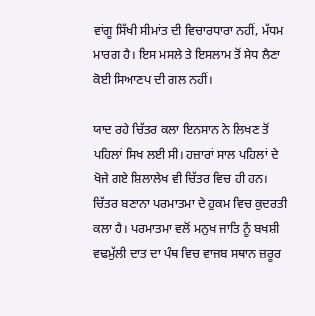ਵਾਂਗੂ ਸਿੱਖੀ ਸੀਮਾਂਤ ਦੀ ਵਿਚਾਰਧਾਰਾ ਨਹੀਂ, ਮੱਧਮ ਮਾਰਗ ਹੈ। ਇਸ ਮਸਲੇ ਤੇ ਇਸਲਾਮ ਤੋਂ ਸੇਧ ਲੈਣਾ ਕੋਈ ਸਿਆਣਪ ਦੀ ਗਲ ਨਹੀਂ।

ਯਾਦ ਰਹੇ ਚਿੱਤਰ ਕਲਾ ਇਨਸਾਨ ਨੇ ਲਿਖਣ ਤੋਂ ਪਹਿਲਾਂ ਸਿਖ ਲਈ ਸੀ। ਹਜ਼ਾਰਾਂ ਸਾਲ ਪਹਿਲਾਂ ਦੇ ਖੋਜੇ ਗਏ ਸ਼ਿਲਾਲੇਖ ਵੀ ਚਿੱਤਰ ਵਿਚ ਹੀ ਹਨ। ਚਿੱਤਰ ਬਣਾਨਾ ਪਰਮਾਤਮਾ ਦੇ ਹੁਕਮ ਵਿਚ ਕੁਦਰਤੀ ਕਲਾ ਹੈ। ਪਰਮਾਤਮਾ ਵਲੋਂ ਮਨੁਖ ਜਾਤਿ ਨੂੰ ਬਖਸ਼ੀ ਵਢਮੁੱਲੀ ਦਾਤ ਦਾ ਪੰਥ ਵਿਚ ਵਾਜਬ ਸਥਾਨ ਜ਼ਰੂਰ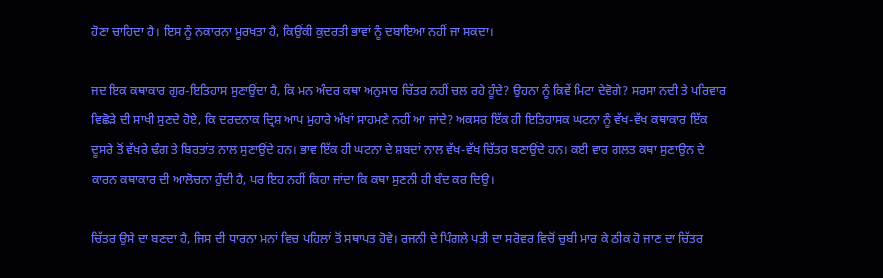ਹੋਣਾ ਚਾਹਿਦਾ ਹੈ। ਇਸ ਨੂੰ ਨਕਾਰਨਾ ਮੂਰਖਤਾ ਹੈ, ਕਿਉਂਕੀ ਕੁਦਰਤੀ ਭਾਵਾਂ ਨੂੰ ਦਬਾਇਆ ਨਹੀਂ ਜਾ ਸਕਦਾ।

ਜਦ ਇਕ ਕਥਾਕਾਰ ਗੁਰ-ਇਤਿਹਾਸ ਸੁਣਾਉਂਦਾ ਹੈ, ਕਿ ਮਨ ਅੰਦਰ ਕਥਾ ਅਨੁਸਾਰ ਚਿੱਤਰ ਨਹੀਂ ਚਲ ਰਹੇ ਹੂੰਦੇ? ਉਹਨਾ ਨੂੰ ਕਿਵੇਂ ਮਿਟਾ ਦੇਵੋਗੇ? ਸਰਸਾ ਨਦੀ ਤੇ ਪਰਿਵਾਰ ਵਿਛੋੜੇ ਦੀ ਸਾਖੀ ਸੁਣਦੇ ਹੋਏ, ਕਿ ਦਰਦਨਾਕ ਦ੍ਰਿਸ਼ ਆਪ ਮੁਹਾਰੇ ਅੱਖਾਂ ਸਾਹਮਣੇ ਨਹੀਂ ਆ ਜਾਂਦੇ? ਅਕਸਰ ਇੱਕ ਹੀ ਇਤਿਹਾਸਕ ਘਟਨਾ ਨੂੰ ਵੱਖ-ਵੱਖ ਕਥਾਕਾਰ ਇੱਕ ਦੂਸਰੇ ਤੋਂ ਵੱਖਰੇ ਢੰਗ ਤੇ ਬਿਰਤਾਂਤ ਨਾਲ ਸੁਣਾਉਂਦੇ ਹਨ। ਭਾਵ ਇੱਕ ਹੀ ਘਟਨਾ ਦੇ ਸ਼ਬਦਾਂ ਨਾਲ ਵੱਖ-ਵੱਖ ਚਿੱਤਰ ਬਣਾਉਂਦੇ ਹਨ। ਕਈ ਵਾਰ ਗਲਤ ਕਥਾ ਸੁਣਾਉਨ ਦੇ ਕਾਰਨ ਕਥਾਕਾਰ ਦੀ ਆਲੋਚਨਾ ਹੁੰਦੀ ਹੈ, ਪਰ ਇਹ ਨਹੀਂ ਕਿਹਾ ਜਾਂਦਾ ਕਿ ਕਥਾ ਸੁਣਨੀ ਹੀ ਬੰਦ ਕਰ ਦਿਉ।

ਚਿੱਤਰ ਉਸੇ ਦਾ ਬਣਦਾ ਹੈ, ਜਿਸ ਦੀ ਧਾਰਨਾ ਮਨਾਂ ਵਿਚ ਪਹਿਲਾਂ ਤੋਂ ਸਥਾਪਤ ਹੋਵੇ। ਰਜਨੀ ਦੇ ਪਿੰਗਲੇ ਪਤੀ ਦਾ ਸਰੋਵਰ ਵਿਚੋਂ ਚੁਬੀ ਮਾਰ ਕੇ ਠੀਕ ਹੋ ਜਾਣ ਦਾ ਚਿੱਤਰ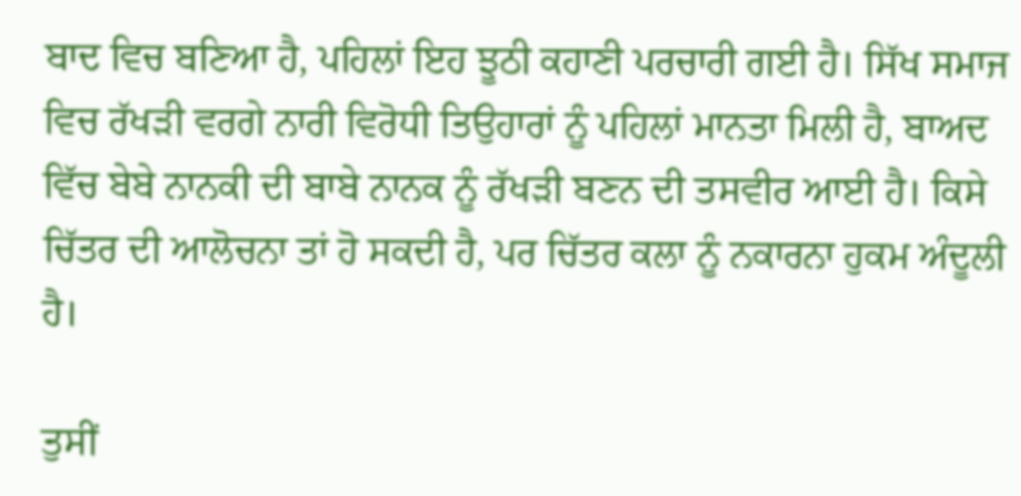ਬਾਦ ਵਿਚ ਬਣਿਆ ਹੈ, ਪਹਿਲਾਂ ਇਹ ਝੂਠੀ ਕਹਾਣੀ ਪਰਚਾਰੀ ਗਈ ਹੈ। ਸਿੱਖ ਸਮਾਜ ਵਿਚ ਰੱਖੜੀ ਵਰਗੇ ਨਾਰੀ ਵਿਰੋਧੀ ਤਿਉਹਾਰਾਂ ਨੂੰ ਪਹਿਲਾਂ ਮਾਨਤਾ ਮਿਲੀ ਹੈ, ਬਾਅਦ ਵਿੱਚ ਬੇਬੇ ਨਾਨਕੀ ਦੀ ਬਾਬੇ ਨਾਨਕ ਨੂੰ ਰੱਖੜੀ ਬਣਨ ਦੀ ਤਸਵੀਰ ਆਈ ਹੈ। ਕਿਸੇ ਚਿੱਤਰ ਦੀ ਆਲੋਚਨਾ ਤਾਂ ਹੋ ਸਕਦੀ ਹੈ, ਪਰ ਚਿੱਤਰ ਕਲਾ ਨੂੰ ਨਕਾਰਨਾ ਹੁਕਮ ਅੰਦੂਲੀ ਹੈ।

ਤੁਸੀਂ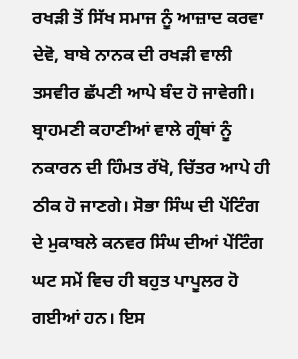ਰਖੜੀ ਤੋਂ ਸਿੱਖ ਸਮਾਜ ਨੂੰ ਆਜ਼ਾਦ ਕਰਵਾ ਦੇਵੋ, ਬਾਬੇ ਨਾਨਕ ਦੀ ਰਖੜੀ ਵਾਲੀ ਤਸਵੀਰ ਛੱਪਣੀ ਆਪੇ ਬੰਦ ਹੋ ਜਾਵੇਗੀ। ਬ੍ਰਾਹਮਣੀ ਕਹਾਣੀਆਂ ਵਾਲੇ ਗ੍ਰੰਥਾਂ ਨੂੰ ਨਕਾਰਨ ਦੀ ਹਿੰਮਤ ਰੱਖੋ, ਚਿੱਤਰ ਆਪੇ ਹੀ ਠੀਕ ਹੋ ਜਾਣਗੇ। ਸੋਭਾ ਸਿੰਘ ਦੀ ਪੇਂਟਿੰਗ ਦੇ ਮੁਕਾਬਲੇ ਕਨਵਰ ਸਿੰਘ ਦੀਆਂ ਪੇਂਟਿੰਗ ਘਟ ਸਮੇਂ ਵਿਚ ਹੀ ਬਹੁਤ ਪਾਪੂਲਰ ਹੋ ਗਈਆਂ ਹਨ। ਇਸ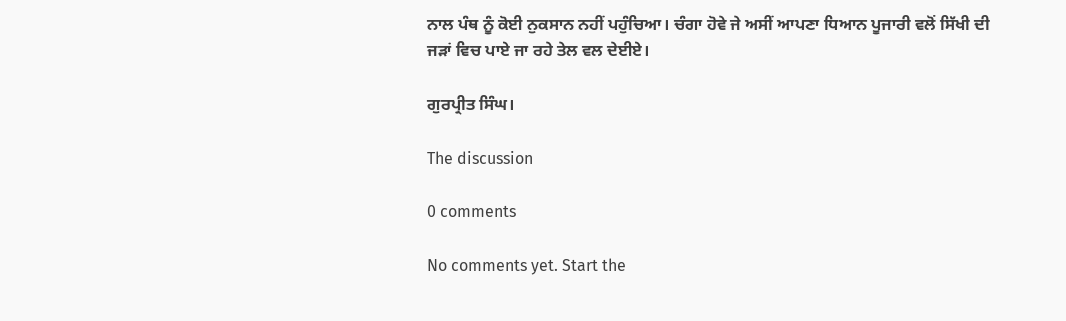ਨਾਲ ਪੰਥ ਨੂੰ ਕੋਈ ਨੁਕਸਾਨ ਨਹੀਂ ਪਹੁੰਚਿਆ। ਚੰਗਾ ਹੋਵੇ ਜੇ ਅਸੀਂ ਆਪਣਾ ਧਿਆਨ ਪੂਜਾਰੀ ਵਲੋਂ ਸਿੱਖੀ ਦੀ ਜੜਾਂ ਵਿਚ ਪਾਏ ਜਾ ਰਹੇ ਤੇਲ ਵਲ ਦੇਈਏ।

ਗੁਰਪ੍ਰੀਤ ਸਿੰਘ।

The discussion

0 comments

No comments yet. Start the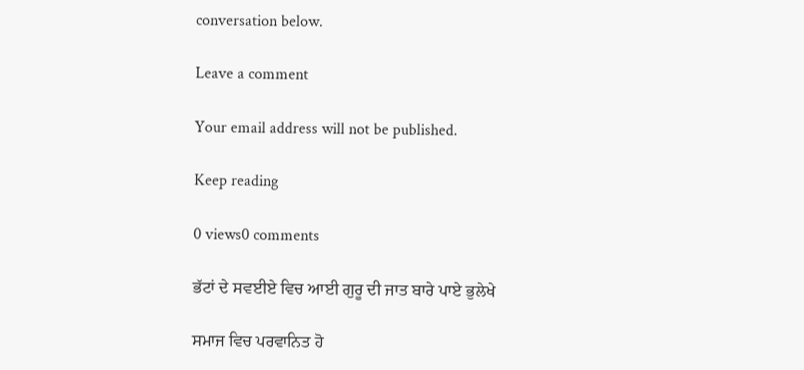conversation below.

Leave a comment

Your email address will not be published.

Keep reading

0 views0 comments

ਭੱਟਾਂ ਦੇ ਸਵਈਏ ਵਿਚ ਆਈ ਗੁਰੂ ਦੀ ਜਾਤ ਬਾਰੇ ਪਾਏ ਭੁਲੇਖੇ

ਸਮਾਜ ਵਿਚ ਪਰਵਾਨਿਤ ਹੋ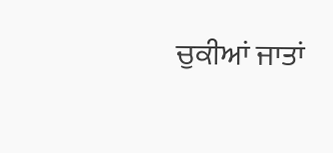ਚੁਕੀਆਂ ਜਾਤਾਂ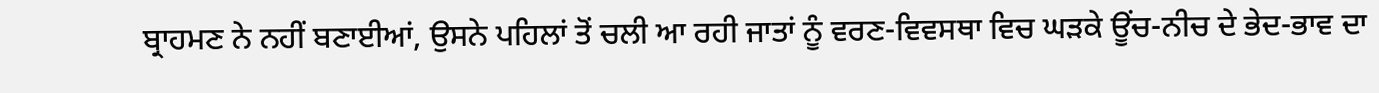ਬ੍ਰਾਹਮਣ ਨੇ ਨਹੀਂ ਬਣਾਈਆਂ, ਉਸਨੇ ਪਹਿਲਾਂ ਤੋਂ ਚਲੀ ਆ ਰਹੀ ਜਾਤਾਂ ਨੂੰ ਵਰਣ-ਵਿਵਸਥਾ ਵਿਚ ਘੜਕੇ ਊਂਚ-ਨੀਚ ਦੇ ਭੇਦ-ਭਾਵ ਦਾ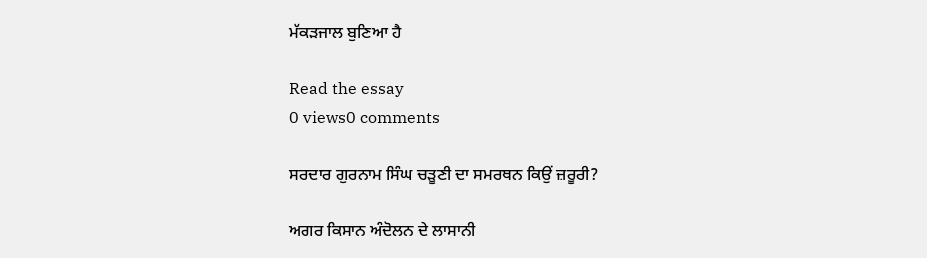ਮੱਕੜਜਾਲ ਬੁਣਿਆ ਹੈ

Read the essay
0 views0 comments

ਸਰਦਾਰ ਗੁਰਨਾਮ ਸਿੰਘ ਚੜੂਣੀ ਦਾ ਸਮਰਥਨ ਕਿਉਂ ਜ਼ਰੂਰੀ?

ਅਗਰ ਕਿਸਾਨ ਅੰਦੋਲਨ ਦੇ ਲਾਸਾਨੀ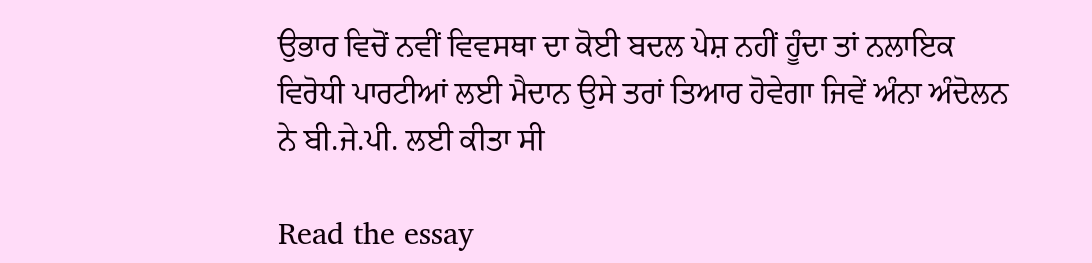ਉਭਾਰ ਵਿਚੋਂ ਨਵੀਂ ਵਿਵਸਥਾ ਦਾ ਕੋਈ ਬਦਲ ਪੇਸ਼ ਨਹੀਂ ਹੂੰਦਾ ਤਾਂ ਨਲਾਇਕ ਵਿਰੋਧੀ ਪਾਰਟੀਆਂ ਲਈ ਮੈਦਾਨ ਉਸੇ ਤਰਾਂ ਤਿਆਰ ਹੋਵੇਗਾ ਜਿਵੇਂ ਅੰਨਾ ਅੰਦੋਲਨ ਨੇ ਬੀ.ਜੇ.ਪੀ. ਲਈ ਕੀਤਾ ਸੀ

Read the essay